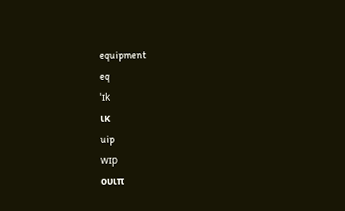equipment
eq
ˈɪk
ικ
uip
wɪp
ουιπ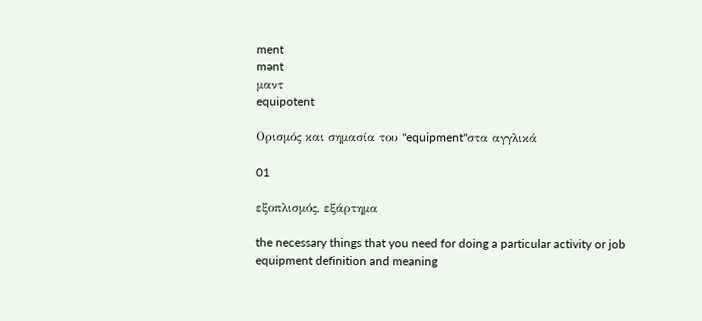ment
mənt
μαντ
equipotent

Ορισμός και σημασία του "equipment"στα αγγλικά

01

εξοπλισμός, εξάρτημα

the necessary things that you need for doing a particular activity or job
equipment definition and meaning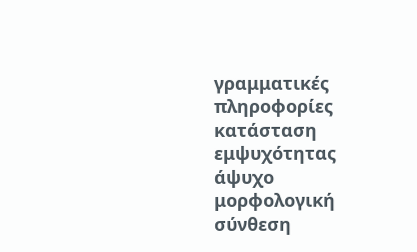γραμματικές πληροφορίες
κατάσταση εμψυχότητας
άψυχο
μορφολογική σύνθεση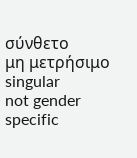σύνθετο
μη μετρήσιμο
singular
not gender specific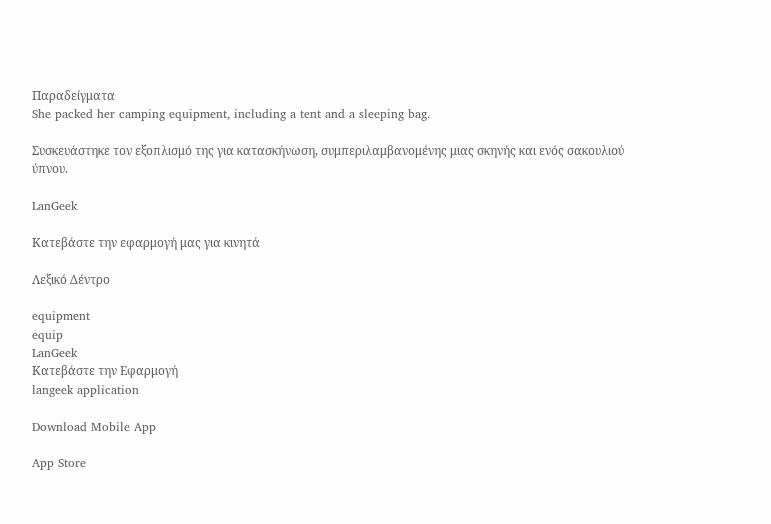Παραδείγματα
She packed her camping equipment, including a tent and a sleeping bag.

Συσκευάστηκε τον εξοπλισμό της για κατασκήνωση, συμπεριλαμβανομένης μιας σκηνής και ενός σακουλιού ύπνου.

LanGeek

Κατεβάστε την εφαρμογή μας για κινητά

Λεξικό Δέντρο

equipment
equip
LanGeek
Κατεβάστε την Εφαρμογή
langeek application

Download Mobile App

App Store